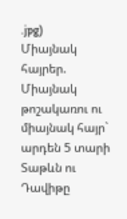.jpg)
Միայնակ հայրեր. Միայնակ թոշակառու ու միայնակ հայր` արդեն 5 տարի
Տաթևն ու Դավիթը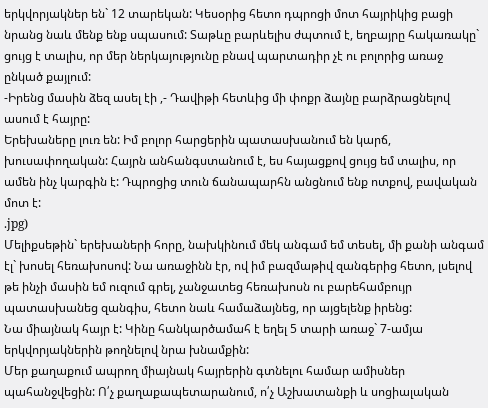երկվորյակներ են` 12 տարեկան: Կեսօրից հետո դպրոցի մոտ հայրիկից բացի նրանց նաև մենք ենք սպասում: Տաթևը բարևելիս ժպտում է, եղբայրը հակառակը` ցույց է տալիս, որ մեր ներկայությունը բնավ պարտադիր չէ ու բոլորից առաջ ընկած քայլում:
-Իրենց մասին ձեզ ասել էի ,- Դավիթի հետևից մի փոքր ձայնը բարձրացնելով ասում է հայրը:
Երեխաները լուռ են: Իմ բոլոր հարցերին պատասխանում են կարճ, խուսափողական: Հայրն անհանգստանում է, ես հայացքով ցույց եմ տալիս, որ ամեն ինչ կարգին է: Դպրոցից տուն ճանապարհն անցնում ենք ոտքով, բավական մոտ է:
.jpg)
Մելիքսեթին` երեխաների հորը, նախկինում մեկ անգամ եմ տեսել, մի քանի անգամ էլ` խոսել հեռախոսով: Նա առաջինն էր, ով իմ բազմաթիվ զանգերից հետո, լսելով թե ինչի մասին եմ ուզում գրել, չանջատեց հեռախոսն ու բարեհամբույր պատասխանեց զանգիս, հետո նաև համաձայնեց, որ այցելենք իրենց:
Նա միայնակ հայր է: Կինը հանկարծամահ է եղել 5 տարի առաջ` 7-ամյա երկվորյակներին թողնելով նրա խնամքին:
Մեր քաղաքում ապրող միայնակ հայրերին գտնելու համար ամիսներ պահանջվեցին: Ո՛չ քաղաքապետարանում, ո՛չ Աշխատանքի և սոցիալական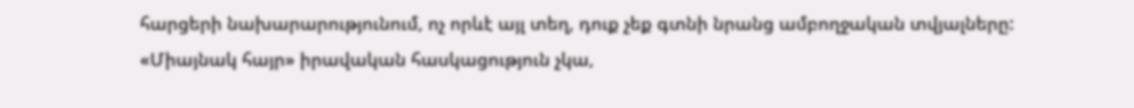հարցերի նախարարությունում, ոչ որևէ այլ տեղ, դուք չեք գտնի նրանց ամբողջական տվյալները: «Միայնակ հայր» իրավական հասկացություն չկա,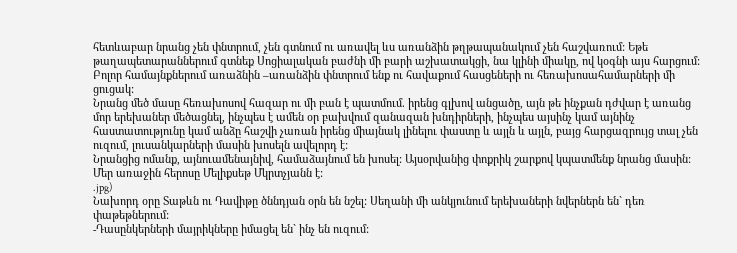հետևաբար նրանց չեն փնտրում, չեն գտնում ու առավել ևս առանձին թղթապանակում չեն հաշվառում: Եթե թաղապետարաններում գտնեք Սոցիալական բաժնի մի բարի աշխատակցի, նա կլինի միակը, ով կօգնի այս հարցում: Բոլոր համայնքներում առաձնին –առանձին փնտրում ենք ու հավաքում հասցեների ու հեռախոսահամարների մի ցուցակ:
Նրանց մեծ մասը հեռախոսով հազար ու մի բան է պատմում. իրենց գլխով անցածը, այն թե ինչքան դժվար է առանց մոր երեխաներ մեծացնել, ինչպես է ամեն օր բախվում զանազան խնդիրների, ինչպես այսինչ կամ այնինչ հաստատությունը կամ անձը հաշվի չառան իրենց միայնակ լինելու փաստը և այլն և այլն, բայց հարցազրույց տալ չեն ուզում, լուսանկարների մասին խոսելն ավելորդ է:
Նրանցից ոմանք, այնուամենայնիվ, համաձայնում են խոսել: Այսօրվանից փոքրիկ շարքով կպատմենք նրանց մասին: Մեր առաջին հերոսը Մելիքսեթ Մկրտչյանն է:
.jpg)
Նախորդ օրը Տաթևն ու Դավիթը ծննդյան օրն են նշել: Սեղանի մի անկյունում երեխաների նվերներն են` դեռ փաթեթներում:
-Դասընկերների մայրիկները իմացել են` ինչ են ուզում: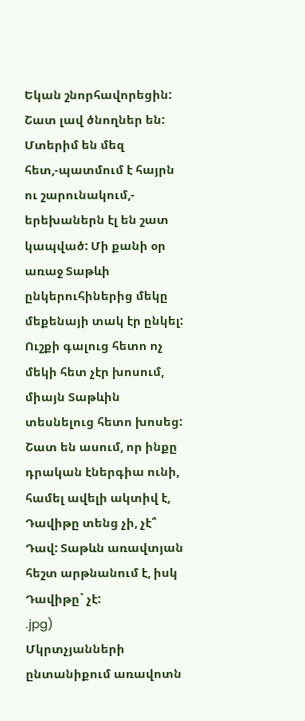Եկան շնորհավորեցին: Շատ լավ ծնողներ են: Մտերիմ են մեզ հետ,-պատմում է հայրն ու շարունակում,- երեխաներն էլ են շատ կապված: Մի քանի օր առաջ Տաթևի ընկերուհիներից մեկը մեքենայի տակ էր ընկել: Ուշքի գալուց հետո ոչ մեկի հետ չէր խոսում, միայն Տաթևին տեսնելուց հետո խոսեց: Շատ են ասում, որ ինքը դրական էներգիա ունի, համել ավելի ակտիվ է, Դավիթը տենց չի, չէ՞ Դավ: Տաթևն առավտյան հեշտ արթնանում է, իսկ Դավիթը` չէ:
.jpg)
Մկրտչյանների ընտանիքում առավոտն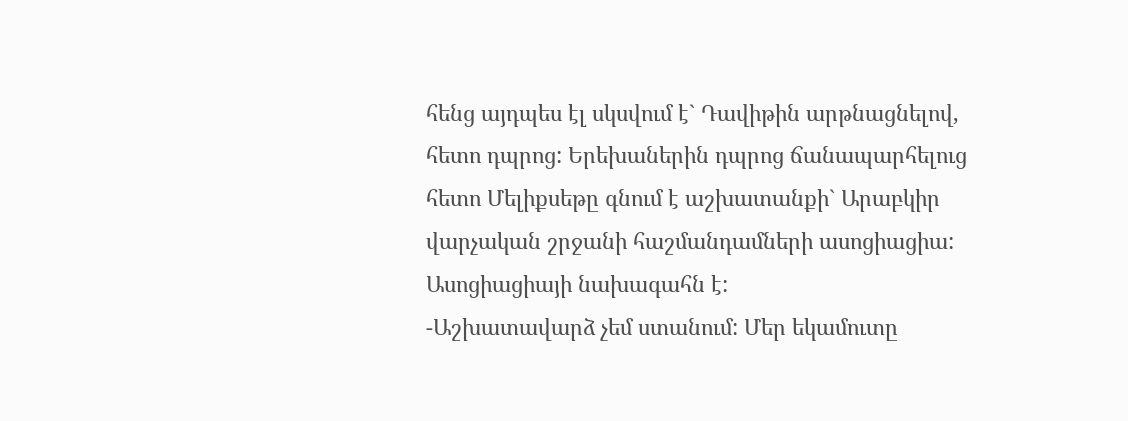հենց այդպես էլ սկսվում է` Դավիթին արթնացնելով, հետո դպրոց: Երեխաներին դպրոց ճանապարհելուց հետո Մելիքսեթը գնում է աշխատանքի` Արաբկիր վարչական շրջանի հաշմանդամների ասոցիացիա: Ասոցիացիայի նախագահն է:
-Աշխատավարձ չեմ ստանում: Մեր եկամուտը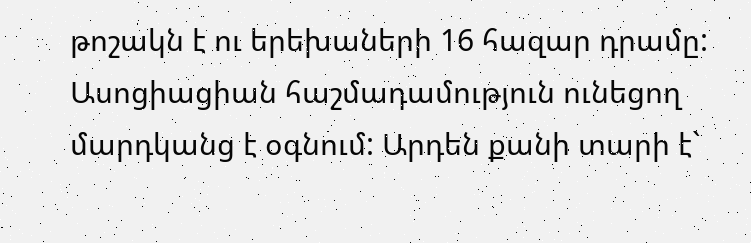թոշակն է ու երեխաների 16 հազար դրամը: Ասոցիացիան հաշմադամություն ունեցող մարդկանց է օգնում: Արդեն քանի տարի է`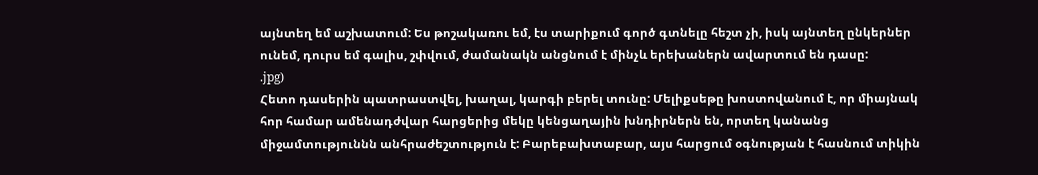այնտեղ եմ աշխատում: Ես թոշակառու եմ, էս տարիքում գործ գտնելը հեշտ չի, իսկ այնտեղ ընկերներ ունեմ, դուրս եմ գալիս, շփվում, ժամանակն անցնում է մինչև երեխաներն ավարտում են դասը:
.jpg)
Հետո դասերին պատրաստվել, խաղալ, կարգի բերել տունը: Մելիքսեթը խոստովանում է, որ միայնակ հոր համար ամենադժվար հարցերից մեկը կենցաղային խնդիրներն են, որտեղ կանանց միջամտություննն անհրաժեշտություն է: Բարեբախտաբար, այս հարցում օգնության է հասնում տիկին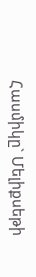Հասմիկը` Մելիքսեթի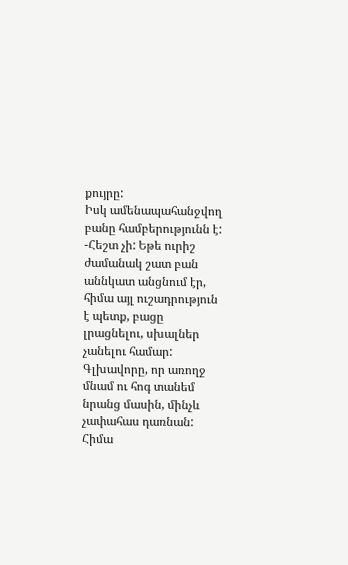քույրը:
Իսկ ամենապահանջվող բանը համբերությունն է:
-Հեշտ չի: Եթե ուրիշ ժամանակ շատ բան աննկատ անցնում էր, հիմա այլ ուշադրություն է պետք, բացը լրացնելու, սխալներ չանելու համար: Գլխավորը, որ առողջ մնամ ու հոգ տանեմ նրանց մասին, մինչև չափահաս դառնան: Հիմա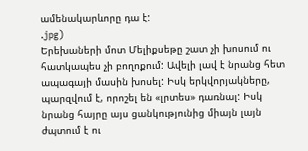ամենակարևորը դա է:
.jpg)
Երեխաների մոտ Մելիքսեթը շատ չի խոսում ու հատկապես չի բողոքում: Ավելի լավ է նրանց հետ ապագայի մասին խոսել: Իսկ երկվորյակները, պարզվում է, որոշել են «լրտես» դառնալ: Իսկ նրանց հայրը այս ցանկությունից միայն լայն ժպտում է ու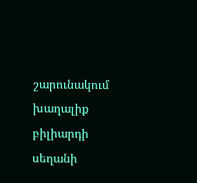շարունակում խաղալիք բիլիարդի սեղանի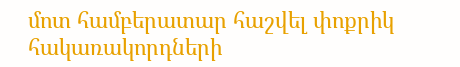մոտ համբերատար հաշվել փոքրիկ հակառակորդների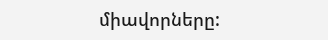միավորները: